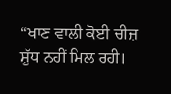“ਖਾਣ ਵਾਲੀ ਕੋਈ ਚੀਜ਼ ਸ਼ੁੱਧ ਨਹੀਂ ਮਿਲ ਰਹੀ।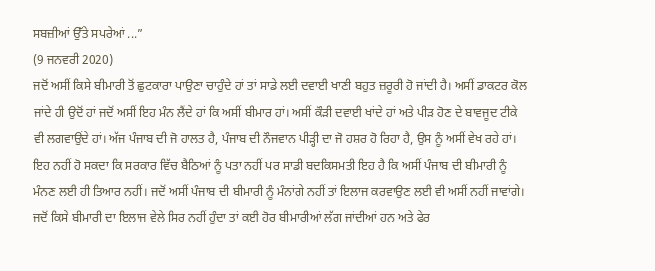ਸਬਜ਼ੀਆਂ ਉੱਤੇ ਸਪਰੇਆਂ ...”
(9 ਜਨਵਰੀ 2020)
ਜਦੋਂ ਅਸੀਂ ਕਿਸੇ ਬੀਮਾਰੀ ਤੋਂ ਛੁਟਕਾਰਾ ਪਾਉਣਾ ਚਾਹੁੰਦੇ ਹਾਂ ਤਾਂ ਸਾਡੇ ਲਈ ਦਵਾਈ ਖਾਣੀ ਬਹੁਤ ਜ਼ਰੂਰੀ ਹੋ ਜਾਂਦੀ ਹੈ। ਅਸੀਂ ਡਾਕਟਰ ਕੋਲ ਜਾਂਦੇ ਹੀ ਉਦੋਂ ਹਾਂ ਜਦੋਂ ਅਸੀਂ ਇਹ ਮੰਨ ਲੈਂਦੇ ਹਾਂ ਕਿ ਅਸੀਂ ਬੀਮਾਰ ਹਾਂ। ਅਸੀਂ ਕੌੜੀ ਦਵਾਈ ਖਾਂਦੇ ਹਾਂ ਅਤੇ ਪੀੜ ਹੋਣ ਦੇ ਬਾਵਜੂਦ ਟੀਕੇ ਵੀ ਲਗਵਾਉਂਦੇ ਹਾਂ। ਅੱਜ ਪੰਜਾਬ ਦੀ ਜੋ ਹਾਲਤ ਹੈ, ਪੰਜਾਬ ਦੀ ਨੌਜਵਾਨ ਪੀੜ੍ਹੀ ਦਾ ਜੋ ਹਸ਼ਰ ਹੋ ਰਿਹਾ ਹੈ, ਉਸ ਨੂੰ ਅਸੀਂ ਵੇਖ ਰਹੇ ਹਾਂ। ਇਹ ਨਹੀਂ ਹੋ ਸਕਦਾ ਕਿ ਸਰਕਾਰ ਵਿੱਚ ਬੈਠਿਆਂ ਨੂੰ ਪਤਾ ਨਹੀਂ ਪਰ ਸਾਡੀ ਬਦਕਿਸਮਤੀ ਇਹ ਹੈ ਕਿ ਅਸੀਂ ਪੰਜਾਬ ਦੀ ਬੀਮਾਰੀ ਨੂੰ ਮੰਨਣ ਲਈ ਹੀ ਤਿਆਰ ਨਹੀਂ। ਜਦੋਂ ਅਸੀਂ ਪੰਜਾਬ ਦੀ ਬੀਮਾਰੀ ਨੂੰ ਮੰਨਾਂਗੇ ਨਹੀਂ ਤਾਂ ਇਲਾਜ ਕਰਵਾਉਣ ਲਈ ਵੀ ਅਸੀਂ ਨਹੀਂ ਜਾਵਾਂਗੇ। ਜਦੋਂ ਕਿਸੇ ਬੀਮਾਰੀ ਦਾ ਇਲਾਜ ਵੇਲੇ ਸਿਰ ਨਹੀਂ ਹੁੰਦਾ ਤਾਂ ਕਈ ਹੋਰ ਬੀਮਾਰੀਆਂ ਲੱਗ ਜਾਂਦੀਆਂ ਹਨ ਅਤੇ ਫੇਰ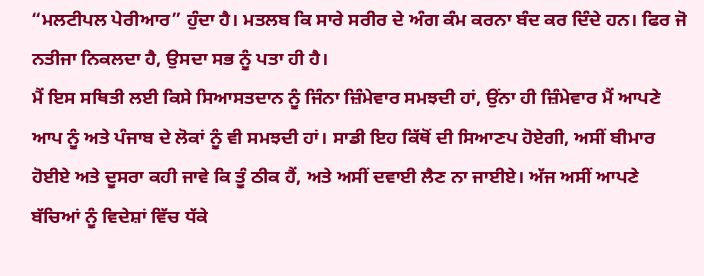“ਮਲਟੀਪਲ ਪੇਰੀਆਰ” ਹੁੰਦਾ ਹੈ। ਮਤਲਬ ਕਿ ਸਾਰੇ ਸਰੀਰ ਦੇ ਅੰਗ ਕੰਮ ਕਰਨਾ ਬੰਦ ਕਰ ਦਿੰਦੇ ਹਨ। ਫਿਰ ਜੋ ਨਤੀਜਾ ਨਿਕਲਦਾ ਹੈ, ਉਸਦਾ ਸਭ ਨੂੰ ਪਤਾ ਹੀ ਹੈ।
ਮੈਂ ਇਸ ਸਥਿਤੀ ਲਈ ਕਿਸੇ ਸਿਆਸਤਦਾਨ ਨੂੰ ਜਿੰਨਾ ਜ਼ਿੰਮੇਵਾਰ ਸਮਝਦੀ ਹਾਂ, ਉਂਨਾ ਹੀ ਜ਼ਿੰਮੇਵਾਰ ਮੈਂ ਆਪਣੇ ਆਪ ਨੂੰ ਅਤੇ ਪੰਜਾਬ ਦੇ ਲੋਕਾਂ ਨੂੰ ਵੀ ਸਮਝਦੀ ਹਾਂ। ਸਾਡੀ ਇਹ ਕਿੱਥੋਂ ਦੀ ਸਿਆਣਪ ਹੋਏਗੀ, ਅਸੀਂ ਬੀਮਾਰ ਹੋਈਏ ਅਤੇ ਦੂਸਰਾ ਕਹੀ ਜਾਵੇ ਕਿ ਤੂੰ ਠੀਕ ਹੈਂ, ਅਤੇ ਅਸੀਂ ਦਵਾਈ ਲੈਣ ਨਾ ਜਾਈਏ। ਅੱਜ ਅਸੀਂ ਆਪਣੇ ਬੱਚਿਆਂ ਨੂੰ ਵਿਦੇਸ਼ਾਂ ਵਿੱਚ ਧੱਕੇ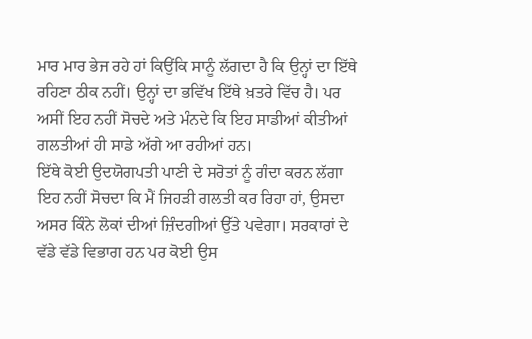ਮਾਰ ਮਾਰ ਭੇਜ ਰਹੇ ਹਾਂ ਕਿਉਂਕਿ ਸਾਨੂੰ ਲੱਗਦਾ ਹੈ ਕਿ ਉਨ੍ਹਾਂ ਦਾ ਇੱਥੇ ਰਹਿਣਾ ਠੀਕ ਨਹੀਂ। ਉਨ੍ਹਾਂ ਦਾ ਭਵਿੱਖ ਇੱਥੇ ਖ਼ਤਰੇ ਵਿੱਚ ਹੈ। ਪਰ ਅਸੀਂ ਇਹ ਨਹੀਂ ਸੋਚਦੇ ਅਤੇ ਮੰਨਦੇ ਕਿ ਇਹ ਸਾਡੀਆਂ ਕੀਤੀਆਂ ਗਲਤੀਆਂ ਹੀ ਸਾਡੇ ਅੱਗੇ ਆ ਰਹੀਆਂ ਹਨ।
ਇੱਥੇ ਕੋਈ ਉਦਯੋਗਪਤੀ ਪਾਣੀ ਦੇ ਸਰੋਤਾਂ ਨੂੰ ਗੰਦਾ ਕਰਨ ਲੱਗਾ ਇਹ ਨਹੀਂ ਸੋਚਦਾ ਕਿ ਮੈਂ ਜਿਹੜੀ ਗਲਤੀ ਕਰ ਰਿਹਾ ਹਾਂ, ਉਸਦਾ ਅਸਰ ਕਿੰਨੇ ਲੋਕਾਂ ਦੀਆਂ ਜ਼ਿੰਦਗੀਆਂ ਉੱਤੇ ਪਵੇਗਾ। ਸਰਕਾਰਾਂ ਦੇ ਵੱਡੇ ਵੱਡੇ ਵਿਭਾਗ ਹਨ ਪਰ ਕੋਈ ਉਸ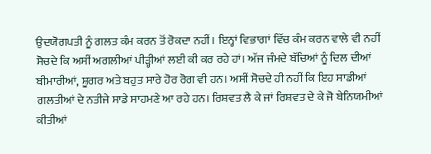ਉਦਯੋਗਪਤੀ ਨੂੰ ਗਲਤ ਕੰਮ ਕਰਨ ਤੋਂ ਰੋਕਦਾ ਨਹੀਂ। ਇਨ੍ਹਾਂ ਵਿਭਾਗਾਂ ਵਿੱਚ ਕੰਮ ਕਰਨ ਵਾਲੇ ਵੀ ਨਹੀਂ ਸੋਚਦੇ ਕਿ ਅਸੀਂ ਅਗਲੀਆਂ ਪੀੜ੍ਹੀਆਂ ਲਈ ਕੀ ਕਰ ਰਹੇ ਹਾਂ। ਅੱਜ ਜੰਮਦੇ ਬੱਚਿਆਂ ਨੂੰ ਦਿਲ ਦੀਆਂ ਬੀਮਾਰੀਆਂ, ਸ਼ੂਗਰ ਅਤੇ ਬਹੁਤ ਸਾਰੇ ਹੋਰ ਰੋਗ ਵੀ ਹਨ। ਅਸੀਂ ਸੋਚਦੇ ਹੀ ਨਹੀਂ ਕਿ ਇਹ ਸਾਡੀਆਂ ਗਲਤੀਆਂ ਦੇ ਨਤੀਜੇ ਸਾਡੇ ਸਾਹਮਣੇ ਆ ਰਹੇ ਹਨ। ਰਿਸ਼ਵਤ ਲੈ ਕੇ ਜਾਂ ਰਿਸ਼ਵਤ ਦੇ ਕੇ ਜੋ ਬੇਨਿਯਮੀਆਂ ਕੀਤੀਆਂ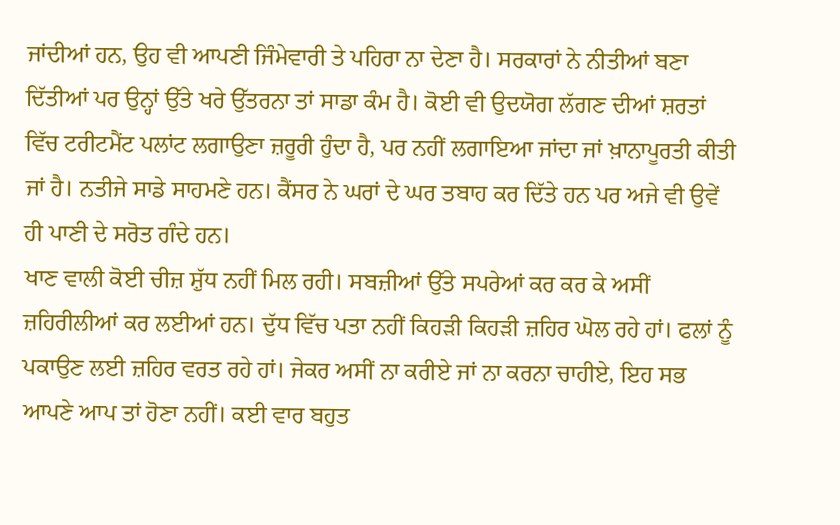ਜਾਂਦੀਆਂ ਹਨ, ਉਹ ਵੀ ਆਪਣੀ ਜਿੰਮੇਵਾਰੀ ਤੇ ਪਹਿਰਾ ਨਾ ਦੇਣਾ ਹੈ। ਸਰਕਾਰਾਂ ਨੇ ਨੀਤੀਆਂ ਬਣਾ ਦਿੱਤੀਆਂ ਪਰ ਉਨ੍ਹਾਂ ਉੱਤੇ ਖਰੇ ਉੱਤਰਨਾ ਤਾਂ ਸਾਡਾ ਕੰਮ ਹੈ। ਕੋਈ ਵੀ ਉਦਯੋਗ ਲੱਗਣ ਦੀਆਂ ਸ਼ਰਤਾਂ ਵਿੱਚ ਟਰੀਟਮੈਂਟ ਪਲਾਂਟ ਲਗਾਉਣਾ ਜ਼ਰੂਰੀ ਹੁੰਦਾ ਹੈ, ਪਰ ਨਹੀਂ ਲਗਾਇਆ ਜਾਂਦਾ ਜਾਂ ਖ਼ਾਨਾਪੂਰਤੀ ਕੀਤੀ ਜਾਂ ਹੈ। ਨਤੀਜੇ ਸਾਡੇ ਸਾਹਮਣੇ ਹਨ। ਕੈਂਸਰ ਨੇ ਘਰਾਂ ਦੇ ਘਰ ਤਬਾਹ ਕਰ ਦਿੱਤੇ ਹਨ ਪਰ ਅਜੇ ਵੀ ਉਵੇਂ ਹੀ ਪਾਣੀ ਦੇ ਸਰੋਤ ਗੰਦੇ ਹਨ।
ਖਾਣ ਵਾਲੀ ਕੋਈ ਚੀਜ਼ ਸ਼ੁੱਧ ਨਹੀਂ ਮਿਲ ਰਹੀ। ਸਬਜ਼ੀਆਂ ਉੱਤੇ ਸਪਰੇਆਂ ਕਰ ਕਰ ਕੇ ਅਸੀਂ ਜ਼ਹਿਰੀਲੀਆਂ ਕਰ ਲਈਆਂ ਹਨ। ਦੁੱਧ ਵਿੱਚ ਪਤਾ ਨਹੀਂ ਕਿਹੜੀ ਕਿਹੜੀ ਜ਼ਹਿਰ ਘੋਲ ਰਹੇ ਹਾਂ। ਫਲਾਂ ਨੂੰ ਪਕਾਉਣ ਲਈ ਜ਼ਹਿਰ ਵਰਤ ਰਹੇ ਹਾਂ। ਜੇਕਰ ਅਸੀਂ ਨਾ ਕਰੀਏ ਜਾਂ ਨਾ ਕਰਨਾ ਚਾਹੀਏ, ਇਹ ਸਭ ਆਪਣੇ ਆਪ ਤਾਂ ਹੋਣਾ ਨਹੀਂ। ਕਈ ਵਾਰ ਬਹੁਤ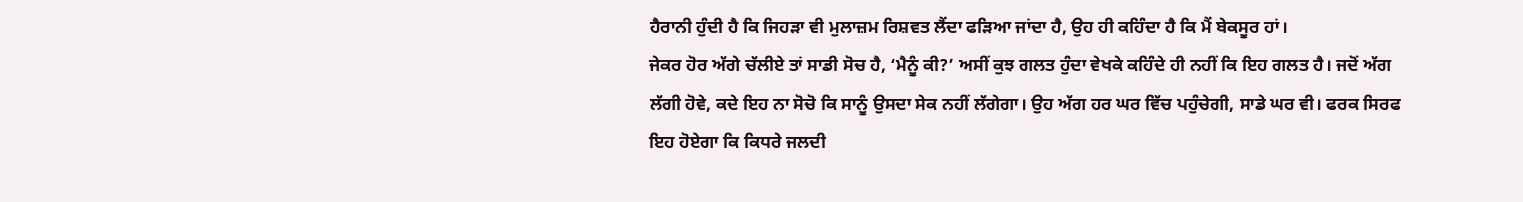ਹੈਰਾਨੀ ਹੁੰਦੀ ਹੈ ਕਿ ਜਿਹੜਾ ਵੀ ਮੁਲਾਜ਼ਮ ਰਿਸ਼ਵਤ ਲੈਂਦਾ ਫੜਿਆ ਜਾਂਦਾ ਹੈ, ਉਹ ਹੀ ਕਹਿੰਦਾ ਹੈ ਕਿ ਮੈਂ ਬੇਕਸੂਰ ਹਾਂ।
ਜੇਕਰ ਹੋਰ ਅੱਗੇ ਚੱਲੀਏ ਤਾਂ ਸਾਡੀ ਸੋਚ ਹੈ, ‘ਮੈਨੂੰ ਕੀ?’ ਅਸੀਂ ਕੁਝ ਗਲਤ ਹੁੰਦਾ ਵੇਖਕੇ ਕਹਿੰਦੇ ਹੀ ਨਹੀਂ ਕਿ ਇਹ ਗਲਤ ਹੈ। ਜਦੋਂ ਅੱਗ ਲੱਗੀ ਹੋਵੇ, ਕਦੇ ਇਹ ਨਾ ਸੋਚੋ ਕਿ ਸਾਨੂੰ ਉਸਦਾ ਸੇਕ ਨਹੀਂ ਲੱਗੇਗਾ। ਉਹ ਅੱਗ ਹਰ ਘਰ ਵਿੱਚ ਪਹੁੰਚੇਗੀ, ਸਾਡੇ ਘਰ ਵੀ। ਫਰਕ ਸਿਰਫ ਇਹ ਹੋਏਗਾ ਕਿ ਕਿਧਰੇ ਜਲਦੀ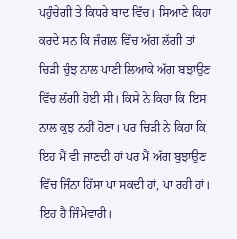ਪਹੁੰਚੇਗੀ ਤੇ ਕਿਧਰੇ ਬਾਦ ਵਿੱਚ। ਸਿਆਣੇ ਕਿਹਾ ਕਰਦੇ ਸਨ ਕਿ ਜੰਗਲ ਵਿੱਚ ਅੱਗ ਲੱਗੀ ਤਾਂ ਚਿੜੀ ਚੁੰਝ ਨਾਲ ਪਾਣੀ ਲਿਆਕੇ ਅੱਗ ਬਝਾਉਣ ਵਿੱਚ ਲੱਗੀ ਹੋਈ ਸੀ। ਕਿਸੇ ਨੇ ਕਿਹਾ ਕਿ ਇਸ ਨਾਲ ਕੁਝ ਨਹੀਂ ਹੋਣਾ। ਪਰ ਚਿੜੀ ਨੇ ਕਿਹਾ ਕਿ ਇਹ ਮੈਂ ਵੀ ਜਾਣਦੀ ਹਾਂ ਪਰ ਮੈਂ ਅੱਗ ਬੁਝਾਉਣ ਵਿੱਚ ਜਿੰਨਾ ਹਿੱਸਾ ਪਾ ਸਕਦੀ ਹਾਂ, ਪਾ ਰਹੀ ਹਾਂ। ਇਹ ਹੈ ਜਿੰਮੇਵਾਰੀ।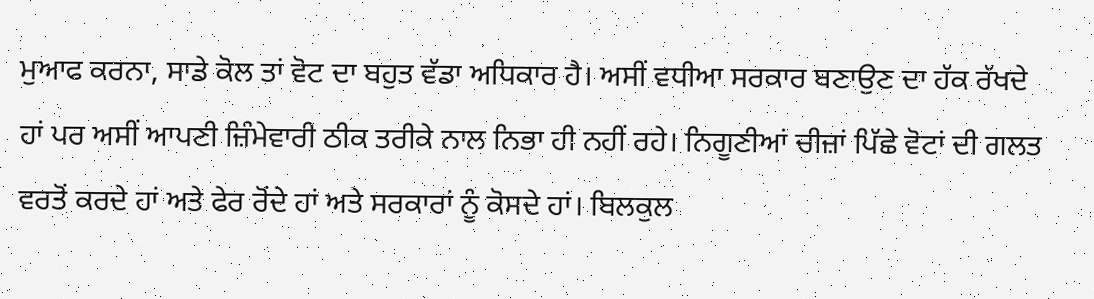ਮੁਆਫ ਕਰਨਾ, ਸਾਡੇ ਕੋਲ ਤਾਂ ਵੋਟ ਦਾ ਬਹੁਤ ਵੱਡਾ ਅਧਿਕਾਰ ਹੈ। ਅਸੀਂ ਵਧੀਆ ਸਰਕਾਰ ਬਣਾਉਣ ਦਾ ਹੱਕ ਰੱਖਦੇ ਹਾਂ ਪਰ ਅਸੀਂ ਆਪਣੀ ਜ਼ਿੰਮੇਵਾਰੀ ਠੀਕ ਤਰੀਕੇ ਨਾਲ ਨਿਭਾ ਹੀ ਨਹੀਂ ਰਹੇ। ਨਿਗੂਣੀਆਂ ਚੀਜ਼ਾਂ ਪਿੱਛੇ ਵੋਟਾਂ ਦੀ ਗਲਤ ਵਰਤੋਂ ਕਰਦੇ ਹਾਂ ਅਤੇ ਫੇਰ ਰੋਂਦੇ ਹਾਂ ਅਤੇ ਸਰਕਾਰਾਂ ਨੂੰ ਕੋਸਦੇ ਹਾਂ। ਬਿਲਕੁਲ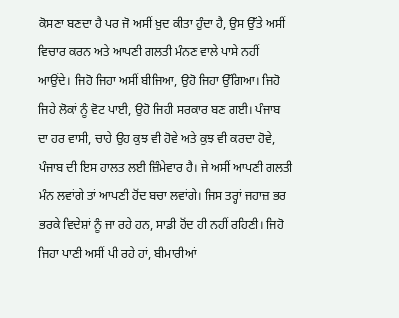ਕੋਸਣਾ ਬਣਦਾ ਹੈ ਪਰ ਜੋ ਅਸੀਂ ਖ਼ੁਦ ਕੀਤਾ ਹੁੰਦਾ ਹੈ, ਉਸ ਉੱਤੇ ਅਸੀਂ ਵਿਚਾਰ ਕਰਨ ਅਤੇ ਆਪਣੀ ਗਲਤੀ ਮੰਨਣ ਵਾਲੇ ਪਾਸੇ ਨਹੀਂ ਆਉਂਦੇ। ਜਿਹੋ ਜਿਹਾ ਅਸੀਂ ਬੀਜਿਆ, ਉਹੋ ਜਿਹਾ ਉੱਗਿਆ। ਜਿਹੋ ਜਿਹੇ ਲੋਕਾਂ ਨੂੰ ਵੋਟ ਪਾਈ, ਉਹੋ ਜਿਹੀ ਸਰਕਾਰ ਬਣ ਗਈ। ਪੰਜਾਬ ਦਾ ਹਰ ਵਾਸੀ, ਚਾਹੇ ਉਹ ਕੁਝ ਵੀ ਹੋਵੇ ਅਤੇ ਕੁਝ ਵੀ ਕਰਦਾ ਹੋਵੇ, ਪੰਜਾਬ ਦੀ ਇਸ ਹਾਲਤ ਲਈ ਜ਼ਿੰਮੇਵਾਰ ਹੈ। ਜੇ ਅਸੀਂ ਆਪਣੀ ਗਲਤੀ ਮੰਨ ਲਵਾਂਗੇ ਤਾਂ ਆਪਣੀ ਹੋਂਦ ਬਚਾ ਲਵਾਂਗੇ। ਜਿਸ ਤਰ੍ਹਾਂ ਜਹਾਜ਼ ਭਰ ਭਰਕੇ ਵਿਦੇਸ਼ਾਂ ਨੂੰ ਜਾ ਰਹੇ ਹਨ, ਸਾਡੀ ਹੋਂਦ ਹੀ ਨਹੀਂ ਰਹਿਣੀ। ਜਿਹੋ ਜਿਹਾ ਪਾਣੀ ਅਸੀਂ ਪੀ ਰਹੇ ਹਾਂ, ਬੀਮਾਰੀਆਂ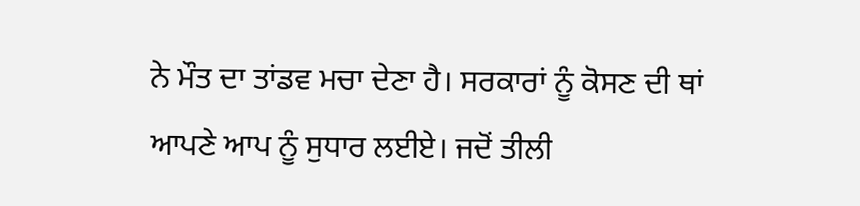ਨੇ ਮੌਤ ਦਾ ਤਾਂਡਵ ਮਚਾ ਦੇਣਾ ਹੈ। ਸਰਕਾਰਾਂ ਨੂੰ ਕੋਸਣ ਦੀ ਥਾਂ ਆਪਣੇ ਆਪ ਨੂੰ ਸੁਧਾਰ ਲਈਏ। ਜਦੋਂ ਤੀਲੀ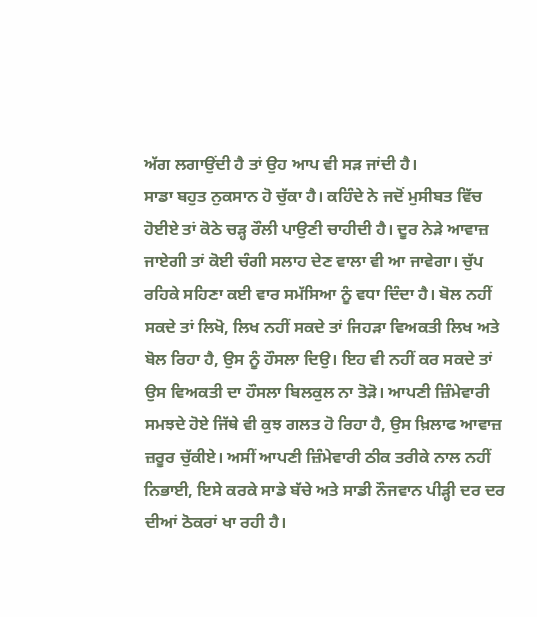ਅੱਗ ਲਗਾਉਂਦੀ ਹੈ ਤਾਂ ਉਹ ਆਪ ਵੀ ਸੜ ਜਾਂਦੀ ਹੈ।
ਸਾਡਾ ਬਹੁਤ ਨੁਕਸਾਨ ਹੋ ਚੁੱਕਾ ਹੈ। ਕਹਿੰਦੇ ਨੇ ਜਦੋਂ ਮੁਸੀਬਤ ਵਿੱਚ ਹੋਈਏ ਤਾਂ ਕੋਠੇ ਚੜ੍ਹ ਰੌਲੀ ਪਾਉਣੀ ਚਾਹੀਦੀ ਹੈ। ਦੂਰ ਨੇੜੇ ਆਵਾਜ਼ ਜਾਏਗੀ ਤਾਂ ਕੋਈ ਚੰਗੀ ਸਲਾਹ ਦੇਣ ਵਾਲਾ ਵੀ ਆ ਜਾਵੇਗਾ। ਚੁੱਪ ਰਹਿਕੇ ਸਹਿਣਾ ਕਈ ਵਾਰ ਸਮੱਸਿਆ ਨੂੰ ਵਧਾ ਦਿੰਦਾ ਹੈ। ਬੋਲ ਨਹੀਂ ਸਕਦੇ ਤਾਂ ਲਿਖੋ, ਲਿਖ ਨਹੀਂ ਸਕਦੇ ਤਾਂ ਜਿਹੜਾ ਵਿਅਕਤੀ ਲਿਖ ਅਤੇ ਬੋਲ ਰਿਹਾ ਹੈ, ਉਸ ਨੂੰ ਹੌਸਲਾ ਦਿਉ। ਇਹ ਵੀ ਨਹੀਂ ਕਰ ਸਕਦੇ ਤਾਂ ਉਸ ਵਿਅਕਤੀ ਦਾ ਹੌਸਲਾ ਬਿਲਕੁਲ ਨਾ ਤੋੜੋ। ਆਪਣੀ ਜ਼ਿੰਮੇਵਾਰੀ ਸਮਝਦੇ ਹੋਏ ਜਿੱਥੇ ਵੀ ਕੁਝ ਗਲਤ ਹੋ ਰਿਹਾ ਹੈ, ਉਸ ਖ਼ਿਲਾਫ ਆਵਾਜ਼ ਜ਼ਰੂਰ ਚੁੱਕੀਏ। ਅਸੀਂ ਆਪਣੀ ਜ਼ਿੰਮੇਵਾਰੀ ਠੀਕ ਤਰੀਕੇ ਨਾਲ ਨਹੀਂ ਨਿਭਾਈ, ਇਸੇ ਕਰਕੇ ਸਾਡੇ ਬੱਚੇ ਅਤੇ ਸਾਡੀ ਨੌਜਵਾਨ ਪੀੜ੍ਹੀ ਦਰ ਦਰ ਦੀਆਂ ਠੋਕਰਾਂ ਖਾ ਰਹੀ ਹੈ।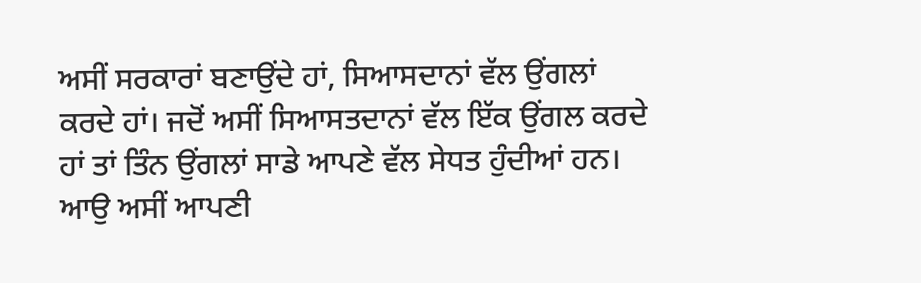ਅਸੀਂ ਸਰਕਾਰਾਂ ਬਣਾਉਂਦੇ ਹਾਂ, ਸਿਆਸਦਾਨਾਂ ਵੱਲ ਉਂਗਲਾਂ ਕਰਦੇ ਹਾਂ। ਜਦੋਂ ਅਸੀਂ ਸਿਆਸਤਦਾਨਾਂ ਵੱਲ ਇੱਕ ਉਂਗਲ ਕਰਦੇ ਹਾਂ ਤਾਂ ਤਿੰਨ ਉਂਗਲਾਂ ਸਾਡੇ ਆਪਣੇ ਵੱਲ ਸੇਧਤ ਹੁੰਦੀਆਂ ਹਨ। ਆਉ ਅਸੀਂ ਆਪਣੀ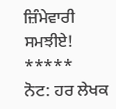ਜ਼ਿੰਮੇਵਾਰੀ ਸਮਝੀਏ!
*****
ਨੋਟ: ਹਰ ਲੇਖਕ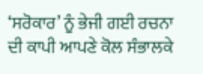‘ਸਰੋਕਾਰ’ ਨੂੰ ਭੇਜੀ ਗਈ ਰਚਨਾ ਦੀ ਕਾਪੀ ਆਪਣੇ ਕੋਲ ਸੰਭਾਲਕੇ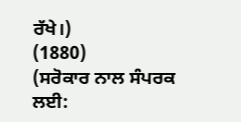ਰੱਖੇ।)
(1880)
(ਸਰੋਕਾਰ ਨਾਲ ਸੰਪਰਕ ਲਈ: